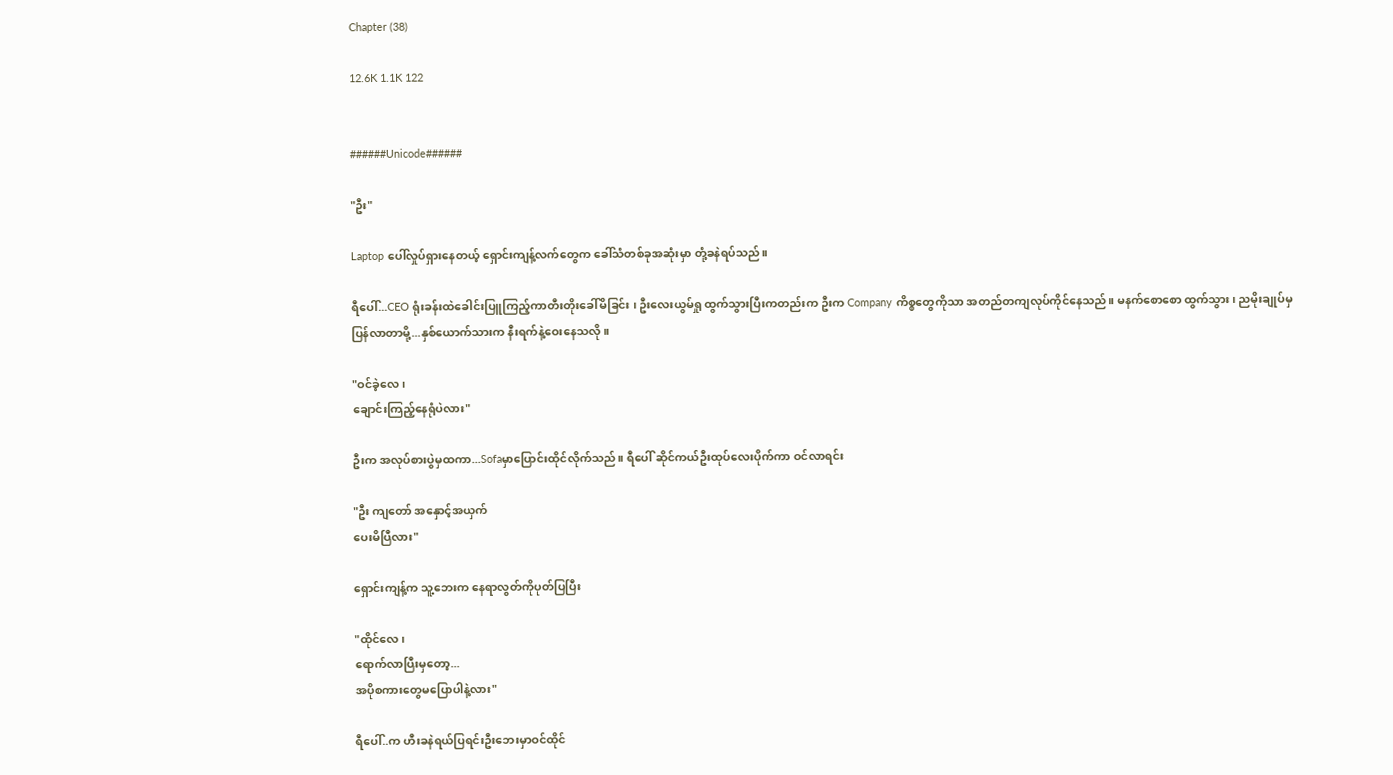Chapter (38)

12.6K 1.1K 122


######Unicode######

"ဦး"

Laptop ပေါ်လှုပ်ရှားနေတယ့် ရှောင်းကျန့်လက်တွေက ခေါ်သံတစ်ခုအဆုံးမှာ တုံ့ခနဲရပ်သည်။

ရီပေါ်...CEO ရုံးခန်းထဲခေါင်းပြူကြည့်ကာတီးတိုးခေါ်မိခြင်း ၊ ဦးလေးယွမ်ရှု ထွက်သွားပြီးကတည်းက ဦးက Company ကိစ္စတွေကိုသာ အတည်တကျလုပ်ကိုင်နေသည်။ မနက်စောစော ထွက်သွား ၊ ညမိုးချုပ်မှပြန်လာတာမို့...နှစ်ယောက်သားက နီးရက်နဲ့ဝေးနေသလို။

"ဝင်ခဲ့လေ ၊
ချောင်းကြည့်နေရုံပဲလား"

ဦးက အလုပ်စားပွဲမှထကာ...Sofaမှာပြောင်းထိုင်လိုက်သည်။ ရီပေါ် ဆိုင်ကယ်ဦးထုပ်လေးပိုက်ကာ ဝင်လာရင်း

"ဦး ကျတော် အနှောင့်အယှက်
ပေးမိပြီလား"

ရှောင်းကျန့်က သူ့ဘေးက နေရာလွတ်ကိုပုတ်ပြပြီး

"ထိုင်လေ၊
ရောက်လာပြီးမှတော့...
အပိုစကားတွေမပြောပါနဲ့လား"

ရီပေါ်..က ဟီးခနဲရယ်ပြရင်းဦးဘေးမှာဝင်ထိုင်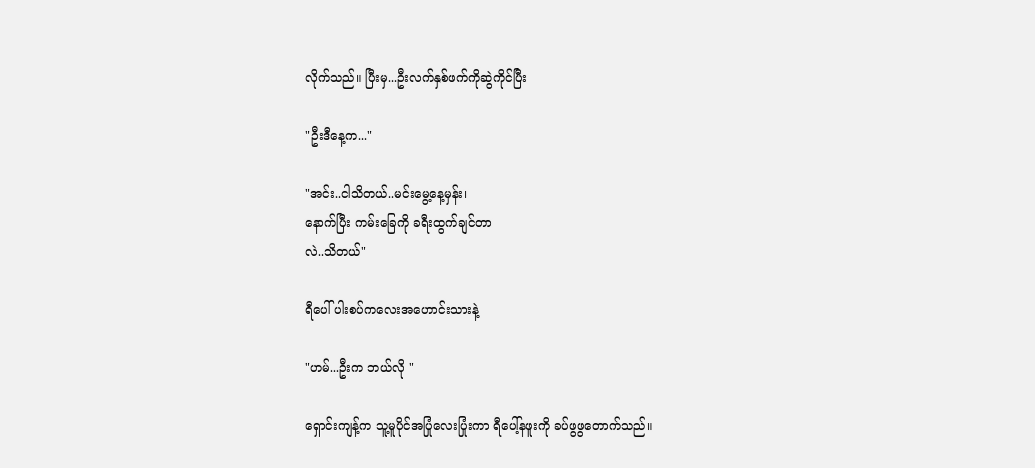လိုက်သည်။ ပြီးမှ...ဦးလက်နှစ်ဖက်ကိုဆွဲကိုင်ပြီး

"ဦးဒီနေ့က..."

"အင်း..ငါသိတယ်..မင်းမွေ့နေ့မှန်း၊
နောက်ပြီး ကမ်းခြေကို ခရီးထွက်ချင်တာ
လဲ..သိတယ်"

ရီပေါ် ပါးစပ်ကလေးအဟောင်းသားနဲ့

"ဟမ်...ဦးက ဘယ်လို "

ရှောင်းကျန့်က သူ့မူပိုင်အပြုံလေးပြုံးကာ ရီပေါ့်နဖူးကို ခပ်ဖွဖွတောက်သည်။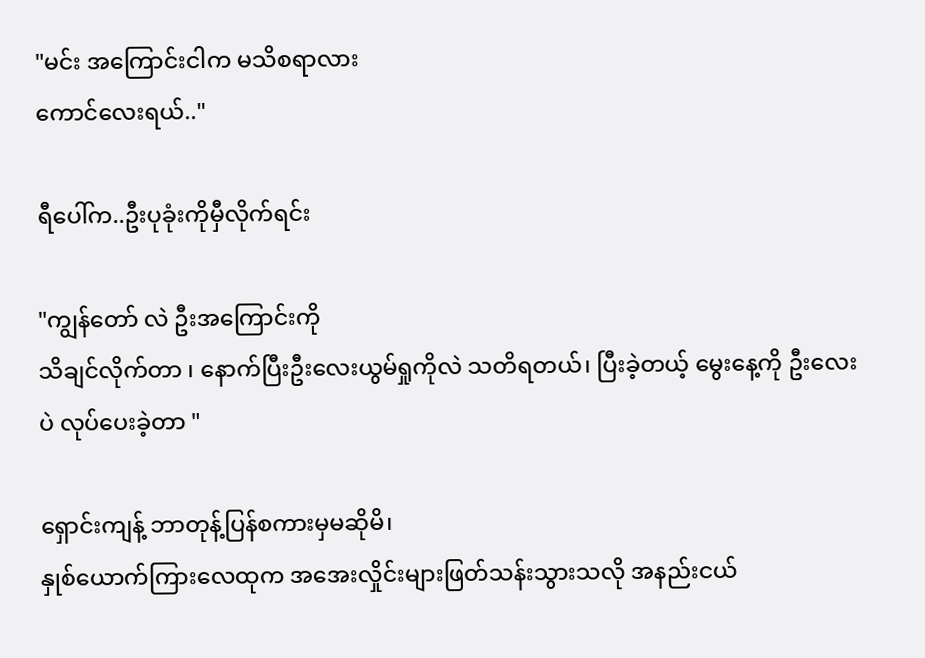"မင်း အကြောင်းငါက မသိစရာလား
ကောင်လေးရယ်.."

ရီပေါ်က..ဦးပုခုံးကိုမှီလိုက်ရင်း

"ကျွန်တော် လဲ ဦးအကြောင်းကို
သိချင်လိုက်တာ ၊ နောက်ပြီးဦးလေးယွမ်ရှုကိုလဲ သတိရတယ်၊ ပြီးခဲ့တယ့် မွေးနေ့ကို ဦးလေးပဲ လုပ်ပေးခဲ့တာ "

ရှောင်းကျန့် ဘာတုန့်ပြန်စကားမှမဆိုမိ၊
နှုစ်ယောက်ကြားလေထုက အအေးလှိုင်းများဖြတ်သန်းသွားသလို အနည်းငယ်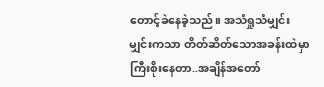တောင့်ခဲနေခဲ့သည်။ အသံရှုသံမျှင်းမျှင်းကသာ တိတ်ဆိတ်သောအခန်းထဲမှာကြီးစိုးနေတာ..အချိန်အတော်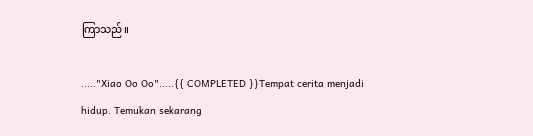ကြာသည်။

....."Xiao Oo Oo".....{{ COMPLETED }}Tempat cerita menjadi hidup. Temukan sekarang